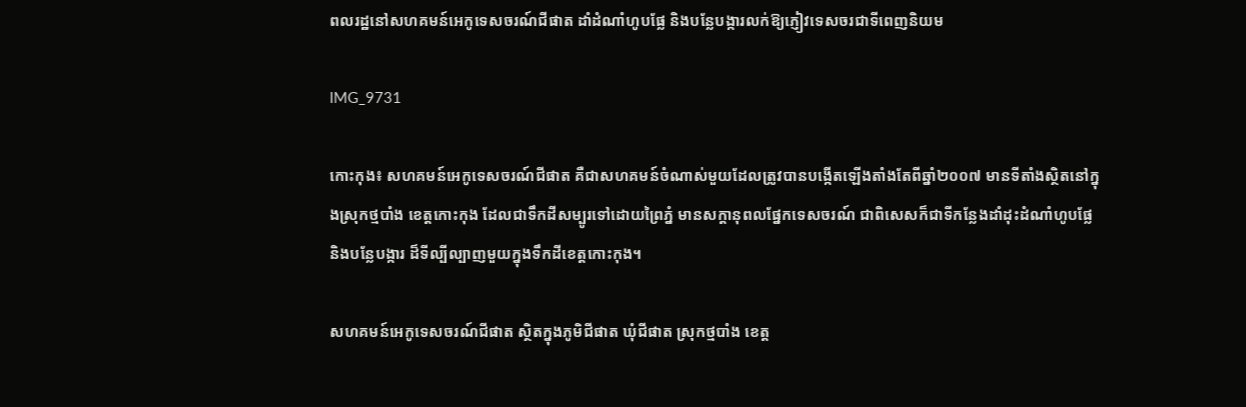ពលរដ្ឋនៅសហគមន៍អេកូទេសចរណ៍ជីផាត ដាំដំណាំហូបផ្លែ និងបន្លែបង្ការលក់ឱ្យភ្ញៀវទេសចរជាទីពេញនិយម

IMG_9731

កោះកុង៖ សហគមន៍អេកូទេសចរណ៍ជីផាត គឺជាសហគមន៍ចំណាស់មួយដែលត្រូវបានបង្កើតឡើងតាំងតែពីឆ្នាំ២០០៧ មានទីតាំងស្ថិតនៅក្នុងស្រុកថ្មបាំង ខេត្តកោះកុង ដែលជាទឹកដីសម្បូរទៅដោយព្រៃភ្នំ មានសក្តានុពលផ្នែកទេសចរណ៍ ជាពិសេសក៏ជាទីកន្លែងដាំដុះដំណាំហូបផ្លែ និងបន្លែបង្ការ ដ៏ទីល្បីល្បាញមួយក្នុងទឹកដីខេត្តកោះកុង។

សហគមន៍អេកូទេសចរណ៍ជីផាត ស្ថិតក្នុងភូមិជីផាត ឃុំជីផាត ស្រុកថ្មបាំង ខេត្ត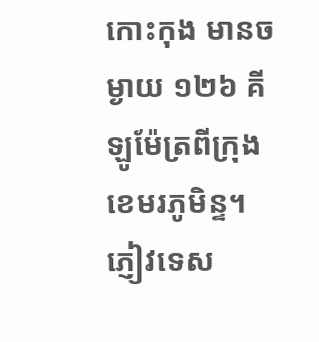កោះកុង មានចម្ងាយ ១២៦ គីឡូម៉ែត្រពីក្រុងខេមរភូមិន្ទ។ ភ្ញៀវទេស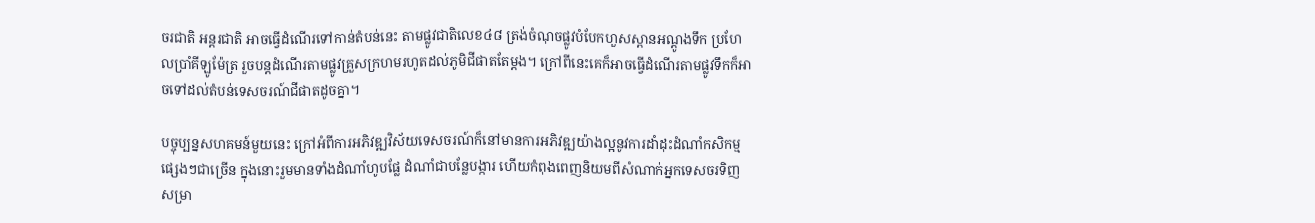ចរជាតិ អន្តរជាតិ អាចធ្វើដំណើរទៅកាន់តំបន់នេះ តាមផ្លូវជាតិលេខ៤៨ ត្រង់ចំណុចផ្លូវបំបែកហួសស្ពានអណ្តូងទឹក ប្រហែលប្រាំគីឡូម៉ែត្រ រួចបន្តដំណើរតាមផ្លូវគ្រួសក្រហមរហូតដល់ភូមិជីផាតតែម្តង។ ក្រៅពីនេះគេក៏អាចធ្វើដំណើរតាមផ្លូវទឹកក៏អាចទៅដល់តំបន់ទេសចរណ៍ជីផាតដូចគ្នា។

បច្ចុប្បន្នសហគមន៍មួយនេះ ក្រៅអំពីការអភិវឌ្ឍវិស័យទេសចរណ៍ក៏នៅមានការអភិវឌ្ឍយ៉ាងល្អនូវការដាំដុះដំណាំកសិកម្មផ្សេងៗជាច្រើន ក្នុងនោះរួមមានទាំងដំណាំហូបផ្លែ ដំណាំជាបន្លែបង្ការ ហើយកំពុងពេញនិយមពីសំណាក់អ្នកទេសចរទិញសម្រា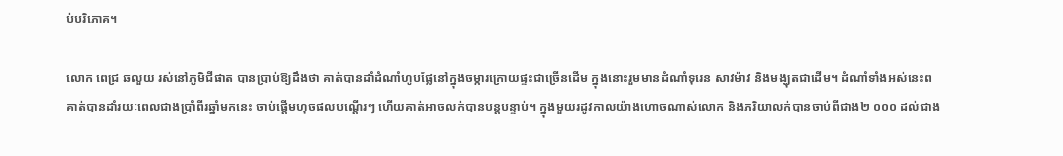ប់បរិភោគ។

លោក ពេជ្រ ឆលួយ រស់នៅភូមិជីផាត បានប្រាប់ឱ្យដឹងថា គាត់បានដាំដំណាំហូបផ្លែនៅក្នុងចម្ការក្រោយផ្ទះជាច្រើនដើម ក្នុងនោះរួមមានដំណាំទុរេន សាវម៉ាវ និងមង្ឃុតជាដើម។ ដំណាំទាំងអស់នេះព គាត់បានដាំរយៈពេលជាងប្រាំពីរឆ្នាំមកនេះ ចាប់ផ្តើមហុចផលបណ្តើរៗ ហើយគាត់អាចលក់បានបន្តបន្ទាប់។ ក្នុងមួយរដូវកាលយ៉ាងហោចណាស់លោក និងភរិយាលក់បានចាប់ពីជាង២ ០០០ ដល់ជាង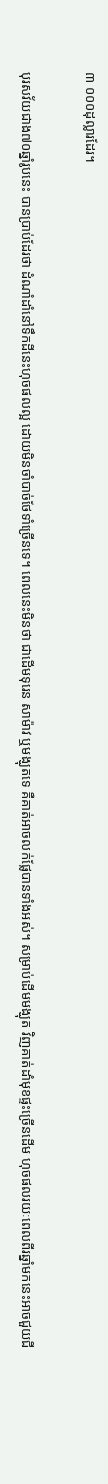៣ ០០០ដុល្លារដែរ។

បុរសវ័យជាង៧០ឆ្នាំរូបនេះ បានប្រាប់ដែរថា ដំណាំដាំនៅទឹកដីនេះហុចផលល្អ ដោយមិនចាំបាច់ថែទាំច្រើនទេ។ ពេលនេះមិនថា ជាដើមទុរេន សាម៉ាវ ឬមង្ឃុតទេ គឺគាត់អាចលក់ផ្លែបានទាំងអស់។ សម្រាប់ដើមមង្ឃុត វិញគាត់ដាំមុខផ្ទះច្រើនដើម ហុចផលរយៈពេលពីរឆ្នាំមកនេះអាចជួយជី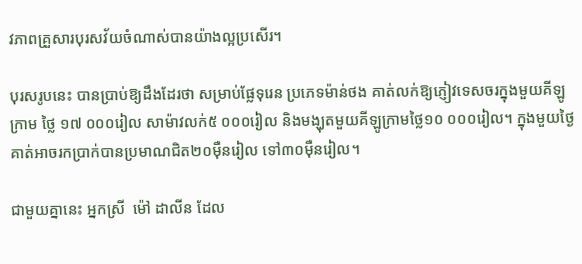វភាពគ្រួសារបុរសវ័យចំណាស់បានយ៉ាងល្អប្រសើរ។

បុរសរូបនេះ បានប្រាប់ឱ្យដឹងដែរថា សម្រាប់ផ្លែទុរេន ប្រភេទម៉ាន់ថង គាត់លក់ឱ្យភ្ញៀវទេសចរក្នុងមួយគីឡូក្រាម ថ្លៃ ១៧ ០០០រៀល សាម៉ាវលក់៥ ០០០រៀល និងមង្ឃុតមួយគីឡូក្រាមថ្លៃ១០ ០០០រៀល។ ក្នុងមួយថ្ងៃគាត់អាចរកប្រាក់បានប្រមាណជិត២០ម៉ឺនរៀល ទៅ៣០ម៉ឺនរៀល។

ជាមួយគ្នានេះ អ្នកស្រី  ម៉ៅ ដាលីន ដែល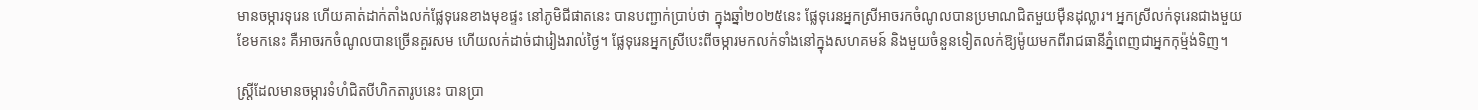មានចម្ការទុរេន ហើយគាត់ដាក់តាំងលក់ផ្លែទុរេនខាងមុខផ្ទះ នៅភូមិជីផាតនេះ បានបញ្ជាក់ប្រាប់ថា ក្នុងឆ្នាំ២០២៥នេះ ផ្លែទុរេនអ្នកស្រីអាចរកចំណូលបានប្រមាណជិតមួយម៉ឺនដុល្លារ។ អ្នកស្រីលក់ទុរេនជាងមួយខែមកនេះ គឺអាចរកចំណូលបានច្រើនគួរសម ហើយលក់ដាច់ជារៀងរាល់ថ្ងៃ។ ផ្លែទុរេនអ្នកស្រីបេះពីចម្ការមកលក់ទាំងនៅក្នុងសហគមន៍ និងមួយចំនួនទៀតលក់ឱ្យម៉ូយមកពីរាជធានីភ្នំពេញជាអ្នកកុម៉្មង់ទិញ។

ស្រ្តីដែលមានចម្ការទំហំជិតបីហិកតារូបនេះ បានប្រា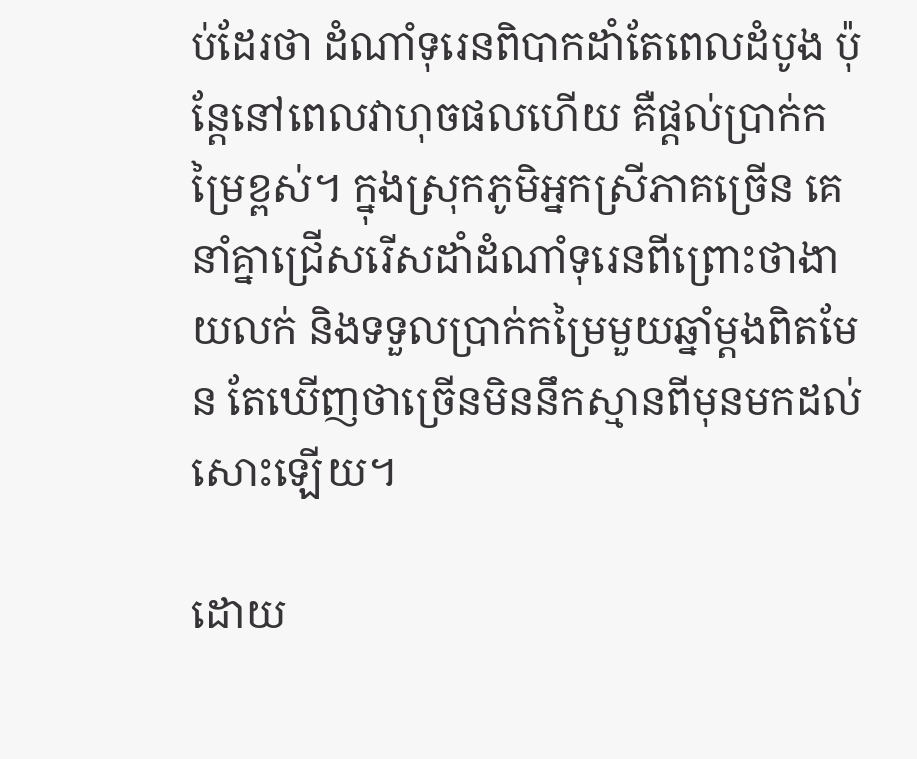ប់ដែរថា ដំណាំទុរេនពិបាកដាំតែពេលដំបូង ប៉ុន្តែនៅពេលវាហុចផលហើយ គឺផ្តល់ប្រាក់កម្រៃខ្ពស់។ ក្នុងស្រុកភូមិអ្នកស្រីភាគច្រើន គេនាំគ្នាជ្រើសរើសដាំដំណាំទុរេនពីព្រោះថាងាយលក់ និងទទួលប្រាក់កម្រៃមួយឆ្នាំម្តងពិតមែន តែឃើញថាច្រើនមិននឹកស្មានពីមុនមកដល់សោះឡើយ។

ដោយ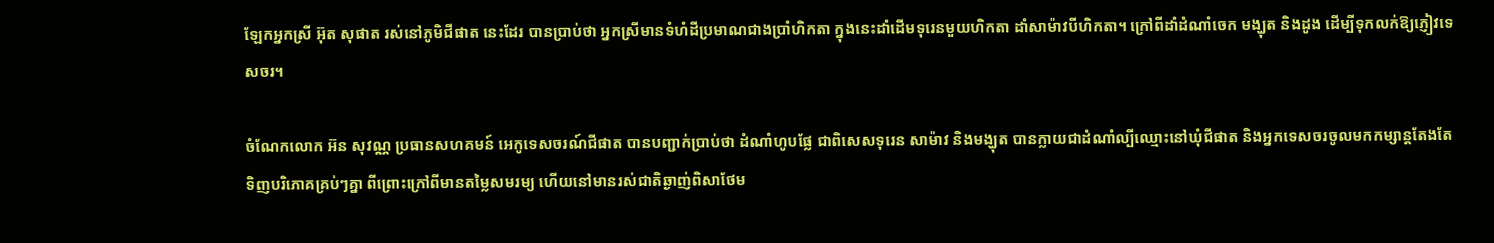ឡែកអ្នកស្រី អ៊ុត សុផាត រស់នៅភូមិជីផាត នេះដែរ បានប្រាប់ថា អ្នកស្រីមានទំហំដីប្រមាណជាងប្រាំហិកតា ក្នុងនេះដាំដើមទុរេនមួយហិកតា ដាំសាម៉ាវបីហិកតា។ ក្រៅពីដាំដំណាំចេក មង្ឃុត និងដូង ដើម្បីទុកលក់ឱ្យភ្ញៀវទេសចរ។

ចំណែកលោក អ៊ន សុវណ្ណ ប្រធានសហគមន៍ អេកូទេសចរណ៍ជីផាត បានបញ្ជាក់ប្រាប់ថា ដំណាំហូបផ្លែ ជាពិសេសទុរេន សាម៉ាវ និងមង្ឃុត បានក្លាយជាដំណាំល្បីឈ្មោះនៅឃុំជីផាត និងអ្នកទេសចរចូលមកកម្សាន្តតែងតែទិញបរិភោគគ្រប់ៗគ្នា ពីព្រោះក្រៅពីមានតម្លៃសមរម្យ ហើយនៅមានរស់ជាតិឆ្ងាញ់ពិសាថែម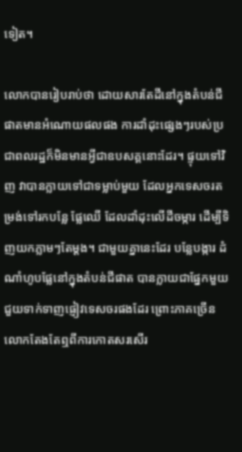ទៀត។

លោកបានរៀបរាប់ថា ដោយសារតែដីនៅក្នុងតំបន់ជីផាតមានអំណោយផលផង ការដាំដុះផ្សេងៗរបស់ប្រជាពលរដ្ឋក៏មិនមានអ្វីជាឧបសគ្គនោះដែរ។ ផ្ទុយទៅវិញ វាបានក្លាយទៅជាទម្លាប់មួយ ដែលអ្នកទេសចរតម្រង់ទៅរកបន្លែ ផ្លែឈើ ដែលដាំដុះលើដីចម្ការ ដើម្បីទិញយកភ្លាមៗតែម្ដង។ ជាមួយគ្នានេះដែរ បន្លែបង្ការ ដំណាំហូបផ្លែនៅក្នុងតំបន់ជីផាត បានក្លាយជាផ្នែកមួយជួយទាក់ទាញផ្ញៀវទេសចរផងដែរ ព្រោះភាគច្រើនលោកតែងតែឮពីការកោតសរសើរ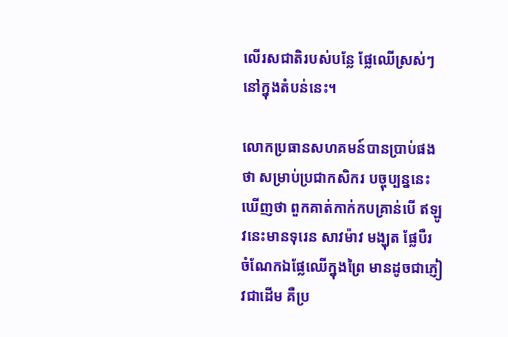លើរសជាតិរបស់បន្លែ ផ្លែឈើស្រស់ៗនៅក្នុងតំបន់នេះ។

លោកប្រធានសហគមន៍បានប្រាប់ផងថា សម្រាប់ប្រជាកសិករ បច្ចុប្បន្ននេះឃើញថា ពួកគាត់កាក់កបគ្រាន់បើ ឥឡូវនេះមានទុរេន សាវម៉ាវ មង្ឃុត ផ្លែបឺរ ចំណែកឯផ្លែឈើក្នុងព្រៃ មានដូចជាភ្ញៀវជាដើម គឺប្រ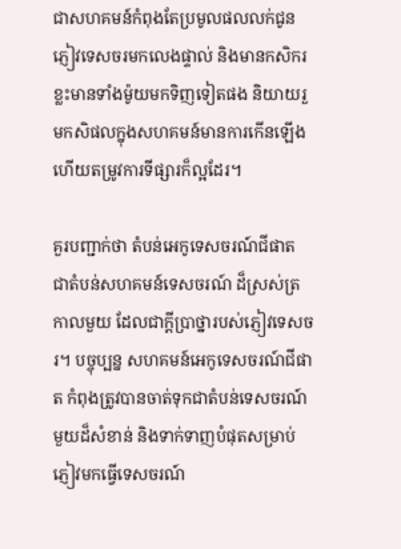ជាសហគមន៍កំពុងតែប្រមូលផលលក់ជូនភ្ញៀវទេសចរមកលេងផ្ទាល់ និងមានកសិករខ្លះមានទាំងម៉ូយមកទិញទៀតផង និយាយរួមកសិផលក្នុងសហគមន៍មានការកើនឡើង ហើយតម្រូវការទីផ្សារក៏ល្អដែរ។

គួរបញ្ជាក់ថា តំបន់អេកូទេសចរណ៍ជីផាត ជាតំបន់សហគមន៍ទេសចរណ៍ ដ៏ស្រស់ត្រកាលមួយ ដែលជាក្តីប្រាថ្នារបស់ភ្ញៀវទេសចរ។ បច្ចុប្បន្ន សហគមន៍អេកូទេសចរណ៍ជីផាត កំពុងត្រូវបានចាត់ទុកជាតំបន់ទេសចរណ៍មួយដ៏សំខាន់ និងទាក់ទាញបំផុតសម្រាប់ភ្ញៀវមកធ្វើទេសចរណ៍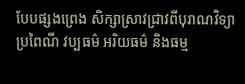បែបផ្សងព្រេង សិក្សាស្រាវជ្រាវពីបុរាណវិទ្យា ប្រពៃណី វប្បធម៌ អរិយធម៌ និងធម្ម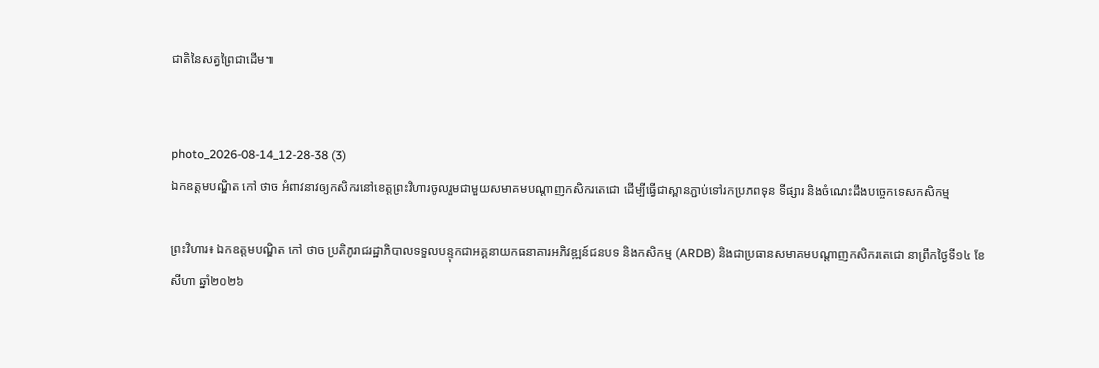ជាតិនៃសត្វព្រៃជាដើម៕


photo_2026-08-14_12-28-38 (3)
ឯកឧត្តមបណ្ឌិត កៅ ថាច អំពាវនាវឲ្យកសិករនៅខេត្តព្រះវិហារចូលរួមជាមួយសមាគមបណ្តាញកសិករតេជោ ដើម្បីធ្វើជាស្ពានភ្ជាប់ទៅរកប្រភពទុន ទីផ្សារ និងចំណេះដឹងបច្ចេកទេសកសិកម្ម

ព្រះវិហារ៖ ឯកឧត្តមបណ្ឌិត កៅ ថាច ប្រតិភូរាជរដ្ឋាភិបាលទទួលបន្ទុកជាអគ្គនាយកធនាគារអភិវឌ្ឍន៍ជនបទ និងកសិកម្ម (ARDB) និងជាប្រធានសមាគមបណ្តាញកសិករតេជោ នាព្រឹកថ្ងៃទី១៤ ខែសីហា ឆ្នាំ២០២៦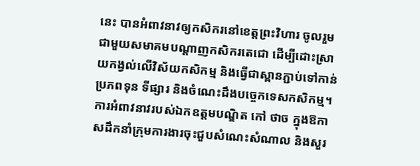នេះ បានអំពាវនាវឲ្យកសិករនៅខេត្តព្រះវិហារ ចូលរួមជាមួយសមាគមបណ្តាញកសិករតេជោ ដើម្បីដោះស្រាយកង្វល់លើវិស័យកសិកម្ម និងធ្វើជាស្ពានភ្ជាប់ទៅកាន់ប្រភពទុន ទីផ្សារ និងចំណេះដឹងបច្ចេកទេសកសិកម្ម។ ការអំពាវនាវរបស់ឯកឧត្តមបណ្ឌិត កៅ ថាច ក្នុងឱកាសដឹកនាំក្រុមការងារចុះជួបសំណេះសំណាល និងសួរ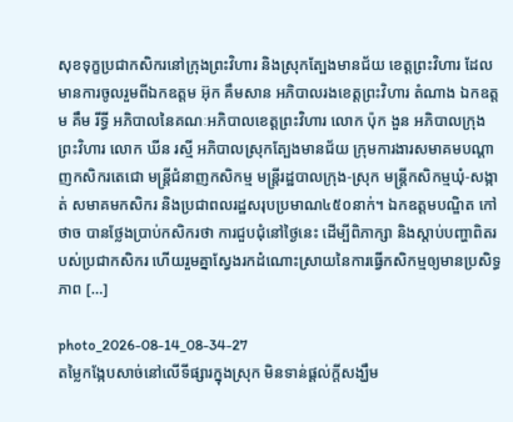សុខទុក្ខប្រជាកសិករនៅក្រុងព្រះវិហារ និងស្រុកត្បែងមានជ័យ ខេត្តព្រះវិហារ ដែលមានការចូលរួមពីឯកឧត្តម អ៊ុក គឹមសាន អភិបាលរងខេត្តព្រះវិហារ តំណាង ឯកឧត្តម គឹម រីទ្ធី អភិបាលនៃគណៈអភិបាលខេត្តព្រះវិហារ លោក ប៉ុក ងួន អភិបាលក្រុងព្រះវិហារ លោក ឃីន រស្មី អភិបាលស្រុកត្បែងមានជ័យ ក្រុមការងារសមាគមបណ្តាញកសិករតេជោ មន្ត្រីជំនាញកសិកម្ម មន្ត្រីរដ្ឋបាលក្រុង-ស្រុក មន្ត្រីកសិកម្មឃុំ-សង្កាត់ សមាគមកសិករ និងប្រជាពលរដ្ឋសរុបប្រមាណ៤៥០នាក់។ ឯកឧត្តមបណ្ឌិត កៅ ថាច បានថ្លែងប្រាប់កសិករថា ការជួបជុំនៅថ្ងៃនេះ ដើម្បីពិភាក្សា និងស្តាប់បញ្ហាពិតរបស់ប្រជាកសិករ ហើយរួមគ្នាស្វែងរកដំណោះស្រាយនៃការធ្វើកសិកម្មឲ្យមានប្រសិទ្ធភាព […]

photo_2026-08-14_08-34-27
តម្លៃកង្កែបសាច់នៅលើទីផ្សារក្នុងស្រុក មិនទាន់ផ្តល់ក្តីសង្ឃឹម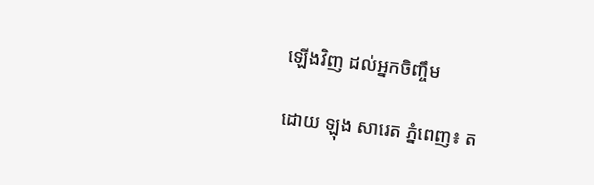ឡើងវិញ ដល់អ្នកចិញ្ចឹម

ដោយ ឡុង សារេត ភ្នំពេញ៖ ត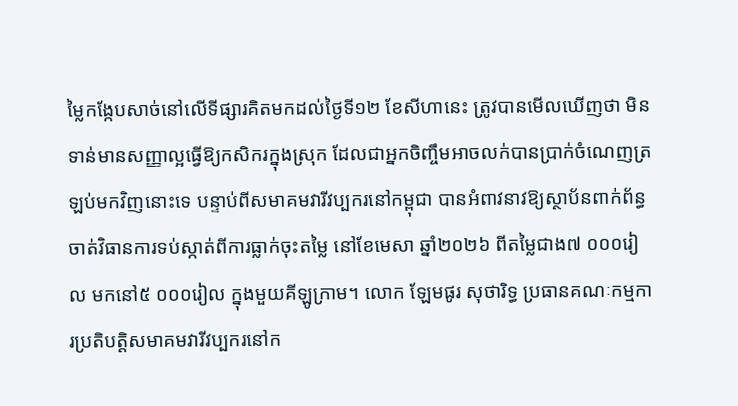ម្លៃកង្កែបសាច់នៅលើទីផ្សារគិតមកដល់ថ្ងៃទី១២ ខែសីហានេះ ត្រូវបានមើលឃើញថា មិនទាន់មានសញ្ញាល្អធ្វើឱ្យកសិករក្នុងស្រុក ដែលជាអ្នកចិញ្ចឹមអាចលក់បានប្រាក់ចំណេញត្រឡប់មកវិញនោះទេ បន្ទាប់ពីសមាគមវារីវប្បករនៅកម្ពុជា បានអំពាវនាវឱ្យស្ថាប័នពាក់ព័ន្ធចាត់វិធានការទប់ស្កាត់ពីការធ្លាក់ចុះតម្លៃ នៅខែមេសា ឆ្នាំ២០២៦ ពីតម្លៃជាង៧ ០០០រៀល មកនៅ៥ ០០០រៀល ក្នុងមួយគីឡូក្រាម។ លោក ឡែមផូរ សុថារិទ្ធ ប្រធានគណៈកម្មការប្រតិបត្តិសមាគមវារីវប្បករនៅក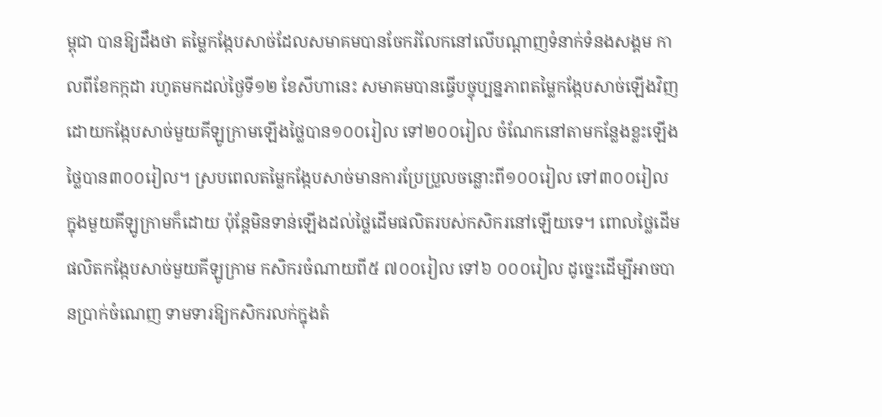ម្ពុជា បានឱ្យដឹងថា តម្លៃកង្កែបសាច់ដែលសមាគមបានចែករំលែកនៅលើបណ្តាញទំនាក់ទំនងសង្គម កាលពីខែកក្កដា រហូតមកដល់ថ្ងៃទី១២ ខែសីហានេះ សមាគមបានធ្វើបច្ចុប្បន្នភាពតម្លៃកង្កែបសាច់ឡើងវិញ ដោយកង្កែបសាច់មួយគីឡូក្រាមឡើងថ្លៃបាន១០០រៀល ទៅ២០០រៀល ចំណែកនៅតាមកន្លែងខ្លះឡើងថ្លៃបាន៣០០រៀល។ ស្របពេលតម្លៃកង្កែបសាច់មានការប្រែប្រួលចន្លោះពី១០០រៀល ទៅ៣០០រៀល ក្នុងមួយគីឡូក្រាមក៏ដោយ ប៉ុន្តែមិនទាន់ឡើងដល់ថ្លៃដើមផលិតរបស់កសិករនៅឡើយទេ។ ពោលថ្លៃដើមផលិតកង្កែបសាច់មួយគីឡូក្រាម កសិករចំណាយពី៥ ៧០០រៀល ទៅ៦ ០០០រៀល ដូច្នេះដើម្បីអាចបានប្រាក់ចំណេញ ទាមទារឱ្យកសិករលក់ក្នុងតំ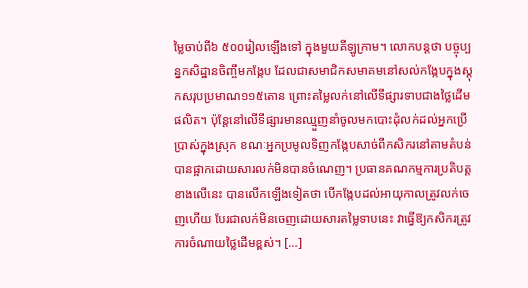ម្លៃចាប់ពី៦ ៥០០រៀលឡើងទៅ ក្នុងមួយគីឡូក្រាម។ លោកបន្តថា បច្ចុប្បន្នកសិដ្ឋានចិញ្ចឹមកង្កែប ដែលជាសមាជិកសមាគមនៅសល់កង្កែបក្នុងស្តុកសរុបប្រមាណ១១៥តោន ព្រោះតម្លៃលក់នៅលើទីផ្សារទាបជាងថ្លៃដើមផលិត។ ប៉ុន្តែនៅលើទីផ្សារមានឈ្មួញនាំចូលមកបោះដុំលក់ដល់អ្នកប្រើប្រាស់ក្នុងស្រុក ខណៈអ្នកប្រមូលទិញកង្កែបសាច់ពីកសិករនៅតាមតំបន់បានផ្អាកដោយសារលក់មិនបានចំណេញ។ ប្រធានគណកម្មការប្រតិបត្តខាងលើនេះ បានលើកឡើងទៀតថា បើកង្កែបដល់អាយុកាលត្រូវលក់ចេញហើយ បែរជាលក់មិនចេញដោយសារតម្លៃទាបនេះ វាធ្វើឱ្យកសិករត្រូវការចំណាយថ្លៃដើមខ្ពស់។ […]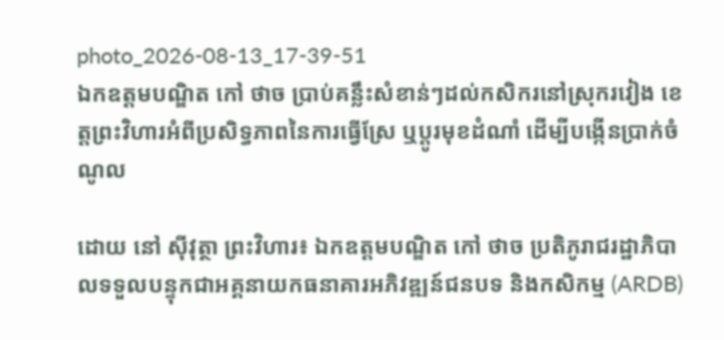photo_2026-08-13_17-39-51
ឯកឧត្តមបណ្ឌិត កៅ ថាច ប្រាប់គន្លឹះសំខាន់ៗដល់កសិករនៅស្រុករវៀង ខេត្តព្រះវិហារអំពីប្រសិទ្ធភាពនៃការធ្វើស្រែ ឬប្តូរមុខដំណាំ ដើម្បីបង្កើនប្រាក់ចំណូល

ដោយ នៅ ស៊ីវុត្ថា ព្រះវិហារ៖ ឯកឧត្តមបណ្ឌិត កៅ ថាច ប្រតិភូរាជរដ្ឋាភិបាលទទួលបន្ទុកជាអគ្គនាយកធនាគារអភិវឌ្ឍន៍ជនបទ និងកសិកម្ម (ARDB)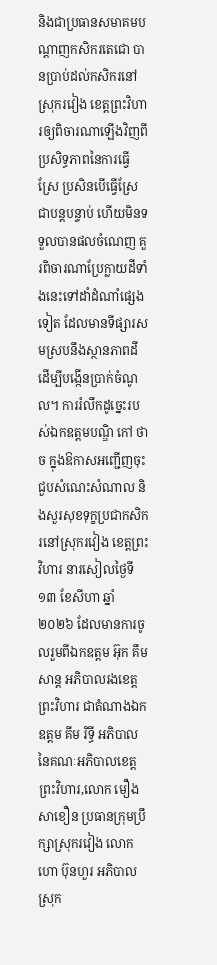និងជាប្រធានសមាគមបណ្តាញកសិករតេជោ បានប្រាប់ដល់កសិករនៅស្រុករវៀង ខេត្តព្រះវិហារឲ្យពិចារណាឡើងវិញពីប្រសិទ្ធភាពនៃការធ្វើស្រែ ប្រសិនបើធ្វើស្រែជាបន្តបន្ទាប់ ហើយមិនទទួលបានផលចំណេញ គួរពិចារណាប្រែក្លាយដីទាំងនេះទៅដាំដំណាំផ្សេងទៀត ដែលមានទីផ្សារសមស្របនឹងស្ថានភាពដី ដើម្បីបង្កើនប្រាក់ចំណូល។ ការរំលឹកដូច្នេះរបស់ឯកឧត្តមបណ្ឌិ កៅ ថាច ក្នុងឱកាសអញ្ជើញចុះជួបសំណេះសំណាល និងសួរសុខទុក្ខប្រជាកសិករនៅស្រុករវៀង ខេត្តព្រះវិហារ នារសៀលថ្ងៃទី១៣ ខែសីហា ឆ្នាំ២០២៦ ដែលមានការចូលរួមពីឯកឧត្តម អ៊ុក គឹមសាន្ត អភិបាលរងខេត្តព្រះវិហារ ជាតំណាងឯកឧត្តម គីម រិទ្ធី អភិបាលនៃគណៈអភិបាលខេត្តព្រះវិហារ,លោក មឿង សាខឿន ប្រធានក្រុមប្រឹក្សាស្រុករវៀង លោក ហោ ប៊ុនហួរ អភិបាលស្រុក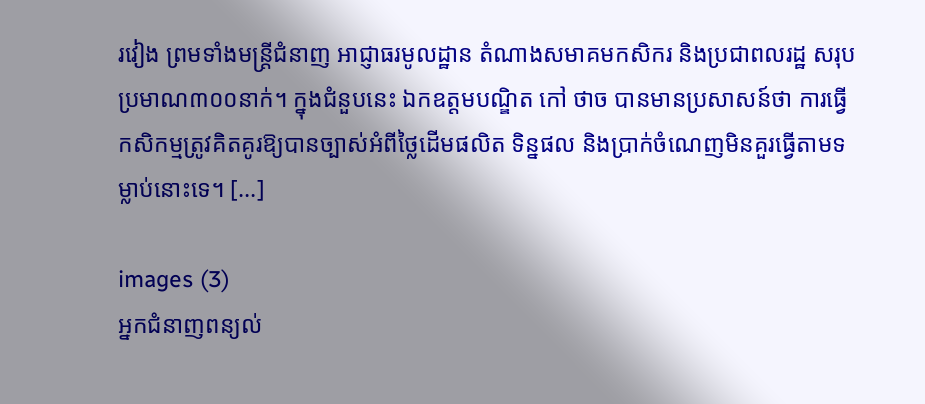រវៀង ព្រមទាំងមន្ត្រីជំនាញ អាជ្ញាធរមូលដ្ឋាន តំណាងសមាគមកសិករ និងប្រជាពលរដ្ឋ សរុបប្រមាណ៣០០នាក់។ ក្នុងជំនួបនេះ ឯកឧត្តមបណ្ឌិត កៅ ថាច បានមានប្រសាសន៍ថា ការធ្វើកសិកម្មត្រូវគិតគូរឱ្យបានច្បាស់អំពីថ្លៃដើមផលិត ទិន្នផល និងប្រាក់ចំណេញមិនគួរធ្វើតាមទម្លាប់នោះទេ។ […]

images (3)
អ្នកជំនាញពន្យល់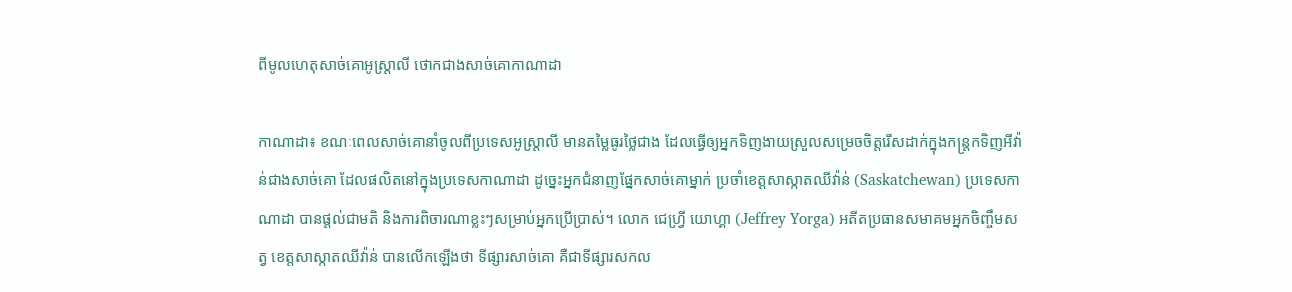ពីមូលហេតុសាច់គោអូស្ត្រាលី ថោកជាងសាច់គោកាណាដា

កាណាដា៖ ខណៈពេលសាច់គោនាំចូលពីប្រទេសអូស្ត្រាលី មានតម្លៃធូរថ្លៃជាង ដែលធ្វើឲ្យអ្នកទិញងាយស្រួលសម្រេចចិត្តរើសដាក់ក្នុងកន្ត្រកទិញអីវ៉ាន់ជាងសាច់គោ ដែលផលិតនៅក្នុងប្រទេសកាណាដា ដូច្នេះអ្នកជំនាញផ្នែកសាច់គោម្នាក់ ប្រចាំខេត្តសាស្កាតឈីវ៉ាន់ (Saskatchewan) ប្រទេសកាណាដា បានផ្តល់ជាមតិ និងការពិចារណាខ្លះៗសម្រាប់អ្នកប្រើប្រាស់។ លោក ជេហ្វ្រី យោហ្គា (Jeffrey Yorga) អតីតប្រធានសមាគមអ្នកចិញ្ចឹមសត្វ ខេត្តសាស្កាតឈីវ៉ាន់ បានលើកឡើងថា ទីផ្សារសាច់គោ គឺជាទីផ្សារសកល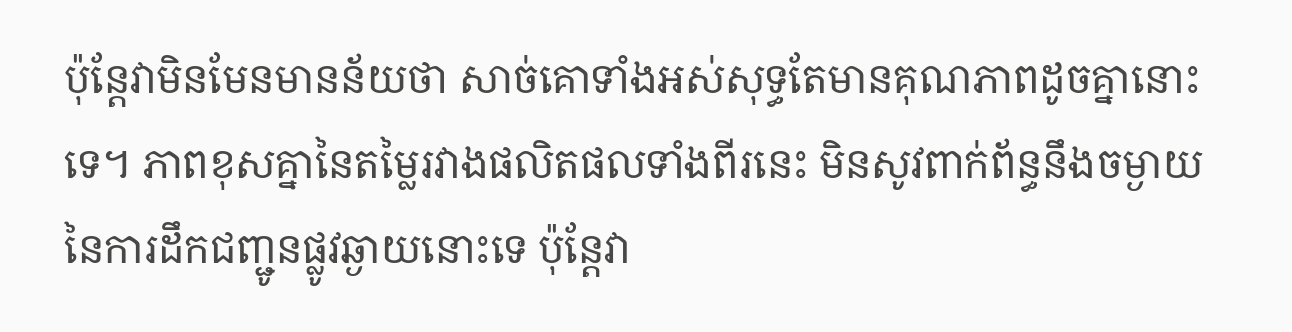ប៉ុន្តែវាមិនមែនមានន័យថា សាច់គោទាំងអស់សុទ្ធតែមានគុណភាពដូចគ្នានោះទេ។ ភាពខុសគ្នានៃតម្លៃរវាងផលិតផលទាំងពីរនេះ មិនសូវពាក់ព័ន្ធនឹងចម្ងាយនៃការដឹកជញ្ជូនផ្លូវឆ្ងាយនោះទេ ប៉ុន្តែវា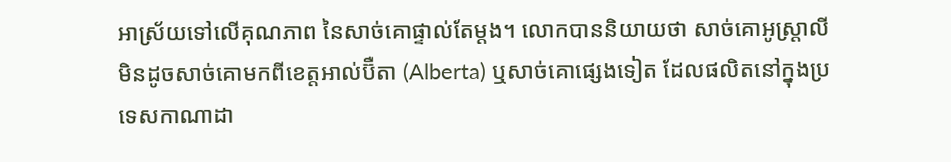អាស្រ័យទៅលើគុណភាព នៃសាច់គោផ្ទាល់តែម្តង។ លោកបាននិយាយថា សាច់គោអូស្ត្រាលី មិនដូចសាច់គោមកពីខេត្តអាល់ប៊ឺតា (Alberta) ឬសាច់គោផ្សេងទៀត ដែលផលិតនៅក្នុងប្រទេសកាណាដា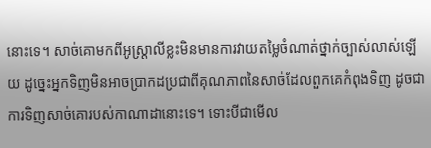នោះទេ។ សាច់គោមកពីអូស្ត្រាលីខ្លះមិនមានការវាយតម្លៃចំណាត់ថ្នាក់ច្បាស់លាស់ឡើយ ដូច្នេះអ្នកទិញមិនអាចប្រាកដប្រជាពីគុណភាពនៃសាច់ដែលពួកគេកំពុងទិញ ដូចជាការទិញសាច់គោរបស់កាណាដានោះទេ។ ទោះបីជាមើល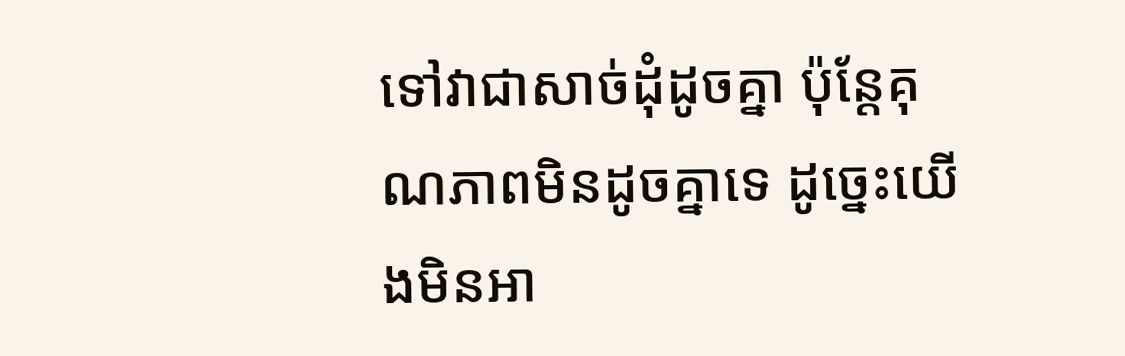ទៅវាជាសាច់ដុំដូចគ្នា ប៉ុន្តែគុណភាពមិនដូចគ្នាទេ ដូច្នេះយើងមិនអា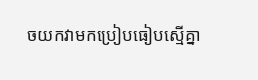ចយកវាមកប្រៀបធៀបស្មើគ្នា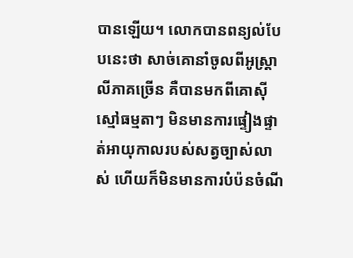បានឡើយ។ លោកបានពន្យល់បែបនេះថា សាច់គោនាំចូលពីអូស្ត្រាលីភាគច្រើន គឺបានមកពីគោស៊ីស្មៅធម្មតាៗ មិនមានការផ្ទៀងផ្ទាត់អាយុកាលរបស់សត្វច្បាស់លាស់ ហើយក៏មិនមានការបំប៉នចំណី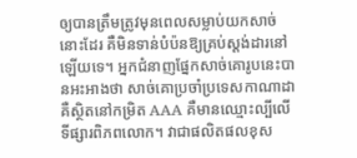ឲ្យបានត្រឹមត្រូវមុនពេលសម្លាប់យកសាច់នោះដែរ គឺមិនទាន់បំប៉នឱ្យគ្រប់ស្តង់ដារនៅឡើយទេ។ អ្នកជំនាញផ្នែកសាច់គោរូបនេះបានអះអាងថា សាច់គោប្រចាំប្រទេសកាណាដា គឺស្ថិតនៅកម្រិត AAA គឺមានឈ្មោះល្បីលើទីផ្សារពិភពលោក។ វាជាផលិតផលខុស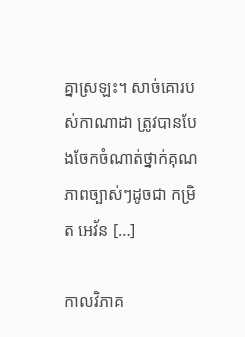គ្នាស្រឡះ។ សាច់គោរបស់កាណាដា ត្រូវបានបែងចែកចំណាត់ថ្នាក់គុណភាពច្បាស់ៗដូចជា កម្រិត អេវ័ន […]

កាលវិភាគ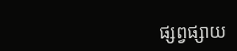ផ្សព្វផ្សាយ